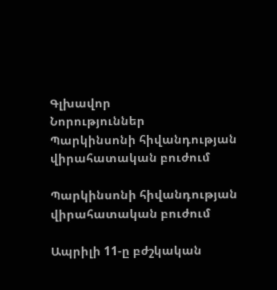Գլխավոր
Նորություններ
Պարկինսոնի հիվանդության վիրահատական բուժում

Պարկինսոնի հիվանդության վիրահատական բուժում

Ապրիլի 11-ը բժշկական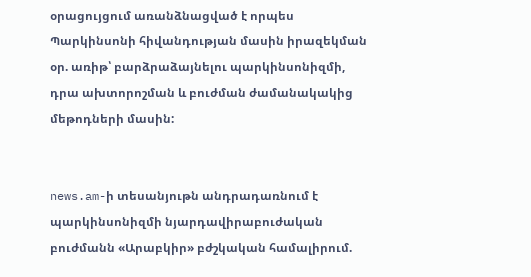օրացույցում առանձնացված է որպես Պարկինսոնի հիվանդության մասին իրազեկման օր. առիթ՝ բարձրաձայնելու պարկինսոնիզմի, դրա ախտորոշման և բուժման ժամանակակից մեթոդների մասին:


news.am-ի տեսանյութն անդրադառնում է պարկինսոնիզմի նյարդավիրաբուժական բուժմանն «Արաբկիր» բժշկական համալիրում.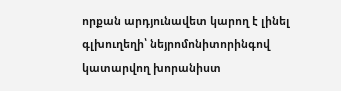որքան արդյունավետ կարող է լինել գլխուղեղի՝ նեյրոմոնիտորինգով կատարվող խորանիստ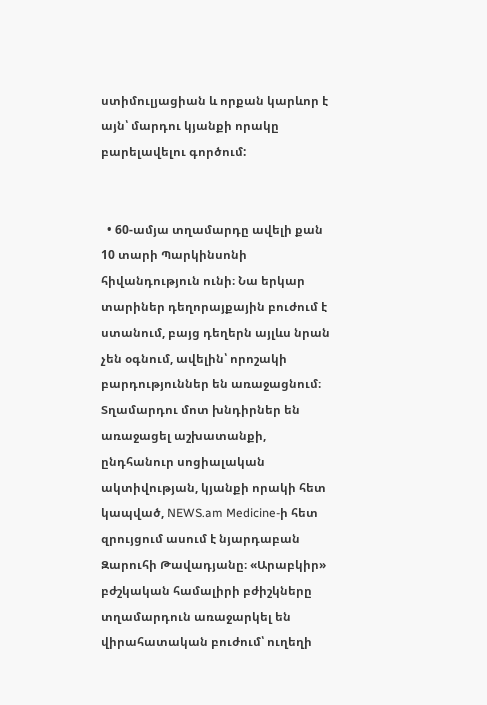ստիմուլյացիան և որքան կարևոր է այն՝ մարդու կյանքի որակը բարելավելու գործում:


  • 60-ամյա տղամարդը ավելի քան 10 տարի Պարկինսոնի հիվանդություն ունի։ Նա երկար տարիներ դեղորայքային բուժում է ստանում, բայց դեղերն այլևս նրան չեն օգնում, ավելին՝ որոշակի բարդություններ են առաջացնում։ Տղամարդու մոտ խնդիրներ են առաջացել աշխատանքի, ընդհանուր սոցիալական ակտիվության, կյանքի որակի հետ կապված, NEWS.am Medicine-ի հետ զրույցում ասում է նյարդաբան Զարուհի Թավադյանը։ «Արաբկիր» բժշկական համալիրի բժիշկները տղամարդուն առաջարկել են վիրահատական բուժում՝ ուղեղի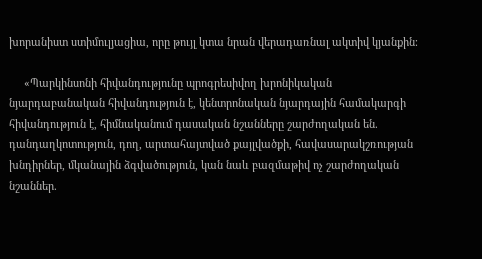խորանիստ ստիմուլյացիա, որը թույլ կտա նրան վերադառնալ ակտիվ կյանքին։

     «Պարկինսոնի հիվանդությունը պրոգրեսիվող խրոնիկական նյարդաբանական հիվանդություն է, կենտրոնական նյարդային համակարգի հիվանդություն է, հիմնականում դասական նշանները շարժողական են. դանդաղկոտություն, դող, արտահայտված քայլվածքի, հավասարակշռության խնդիրներ, մկանային ձգվածություն, կան նաև բազմաթիվ ոչ շարժողական նշաններ.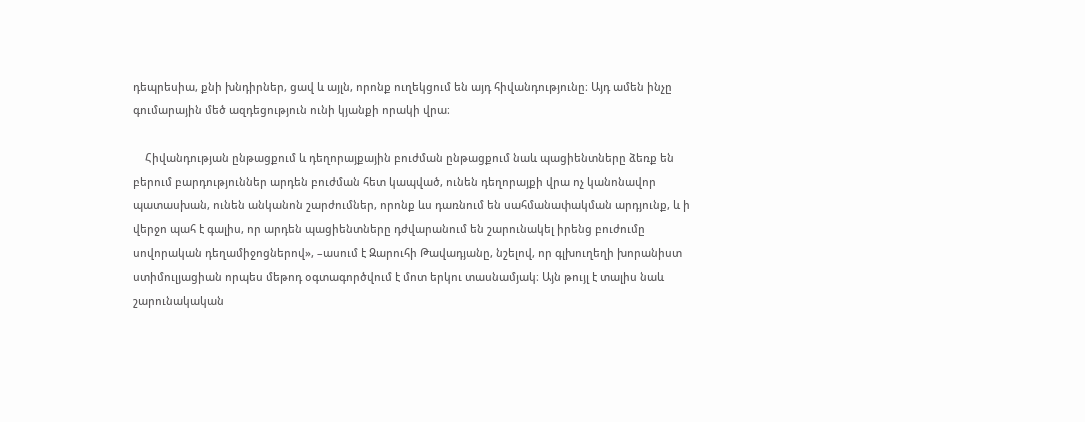դեպրեսիա, քնի խնդիրներ, ցավ և այլն, որոնք ուղեկցում են այդ հիվանդությունը։ Այդ ամեն ինչը գումարային մեծ ազդեցություն ունի կյանքի որակի վրա։

    Հիվանդության ընթացքում և դեղորայքային բուժման ընթացքում նաև պացիենտները ձեռք են բերում բարդություններ արդեն բուժման հետ կապված, ունեն դեղորայքի վրա ոչ կանոնավոր պատասխան, ունեն անկանոն շարժումներ, որոնք ևս դառնում են սահմանափակման արդյունք, և ի վերջո պահ է գալիս, որ արդեն պացիենտները դժվարանում են շարունակել իրենց բուժումը սովորական դեղամիջոցներով», –ասում է Զարուհի Թավադյանը, նշելով, որ գլխուղեղի խորանիստ ստիմուլյացիան որպես մեթոդ օգտագործվում է մոտ երկու տասնամյակ։ Այն թույլ է տալիս նաև շարունակական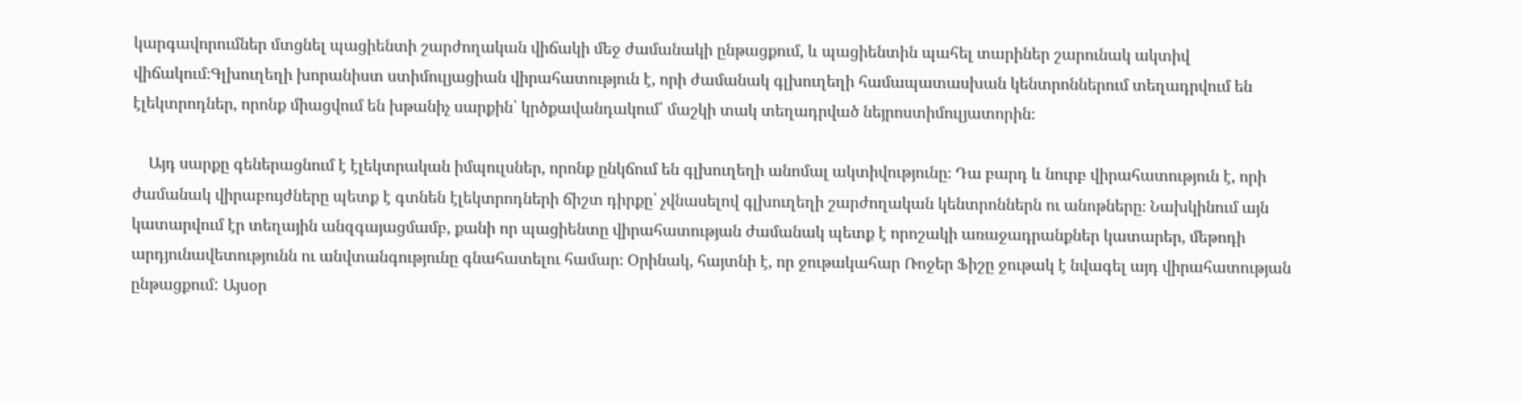կարգավորումներ մտցնել պացիենտի շարժողական վիճակի մեջ ժամանակի ընթացքում, և պացիենտին պահել տարիներ շարունակ ակտիվ վիճակում։Գլխուղեղի խորանիստ ստիմուլյացիան վիրահատություն է, որի ժամանակ գլխուղեղի համապատասխան կենտրոններում տեղադրվում են էլեկտրոդներ, որոնք միացվում են խթանիչ սարքին՝ կրծքավանդակում՝ մաշկի տակ տեղադրված նեյրոստիմուլյատորին։

    Այդ սարքը գեներացնում է էլեկտրական իմպուլսներ, որոնք ընկճում են գլխուղեղի անոմալ ակտիվությունը։ Դա բարդ և նուրբ վիրահատություն է, որի ժամանակ վիրաբույժները պետք է գտնեն էլեկտրոդների ճիշտ դիրքը՝ չվնասելով գլխուղեղի շարժողական կենտրոններն ու անոթները։ Նախկինում այն կատարվում էր տեղային անզգայացմամբ, քանի որ պացիենտը վիրահատության ժամանակ պետք է որոշակի առաջադրանքներ կատարեր, մեթոդի արդյունավետությունն ու անվտանգությունը գնահատելու համար։ Օրինակ, հայտնի է, որ ջութակահար Ռոջեր Ֆիշը ջութակ է նվագել այդ վիրահատության ընթացքում: Այսօր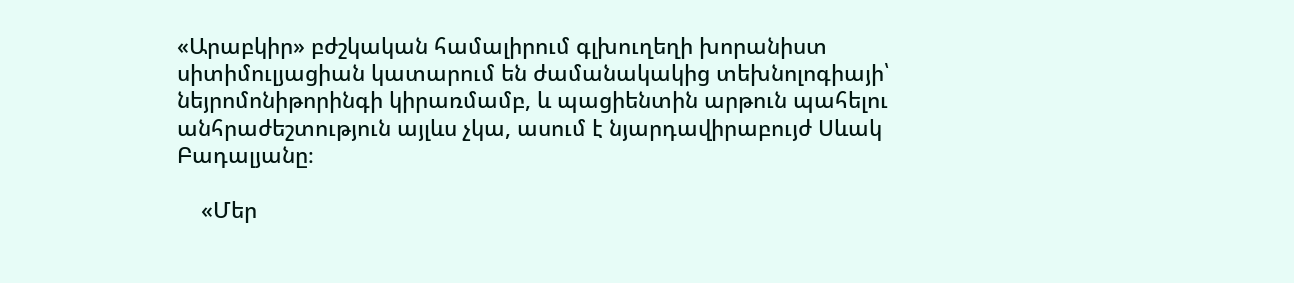«Արաբկիր» բժշկական համալիրում գլխուղեղի խորանիստ սիտիմուլյացիան կատարում են ժամանակակից տեխնոլոգիայի՝ նեյրոմոնիթորինգի կիրառմամբ, և պացիենտին արթուն պահելու անհրաժեշտություն այլևս չկա, ասում է նյարդավիրաբույժ Սևակ Բադալյանը։

    «Մեր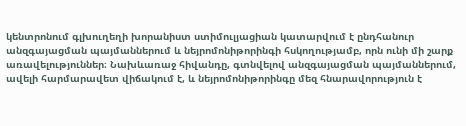կենտրոնում գլխուղեղի խորանիստ ստիմուլյացիան կատարվում է ընդհանուր անզգայացման պայմաններում և նեյրոմոնիթորինգի հսկողությամբ, որն ունի մի շարք առավելություններ։ Նախևառաջ հիվանդը, գտնվելով անզգայացման պայմաններում, ավելի հարմարավետ վիճակում է, և նեյրոմոնիթորինգը մեզ հնարավորություն է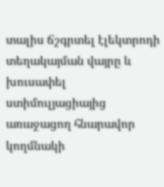տալիս ճշգրտել էլեկտրոդի տեղակայման վայրը և խուսափել ստիմուլյացիայից առաջացող հնարավոր կողմնակի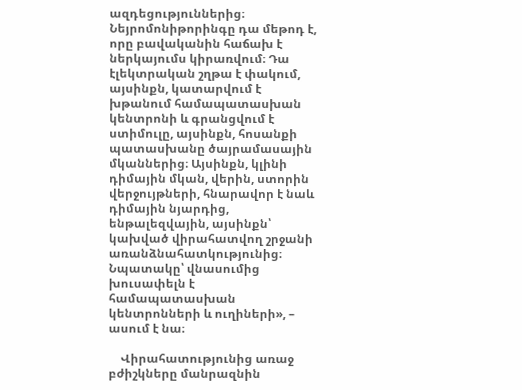ազդեցություններից։ Նեյրոմոնիթորինգը դա մեթոդ է, որը բավականին հաճախ է ներկայումս կիրառվում։ Դա էլեկտրական շղթա է փակում, այսինքն, կատարվում է խթանում համապատասխան կենտրոնի և գրանցվում է ստիմուլը, այսինքն, հոսանքի պատասխանը ծայրամասային մկաններից։ Այսինքն, կլինի դիմային մկան, վերին, ստորին վերջույթների, հնարավոր է նաև դիմային նյարդից, ենթալեզվային, այսինքն՝ կախված վիրահատվող շրջանի առանձնահատկությունից։ Նպատակը՝ վնասումից խուսափելն է համապատասխան կենտրոնների և ուղիների», – ասում է նա։

    Վիրահատությունից առաջ բժիշկները մանրազնին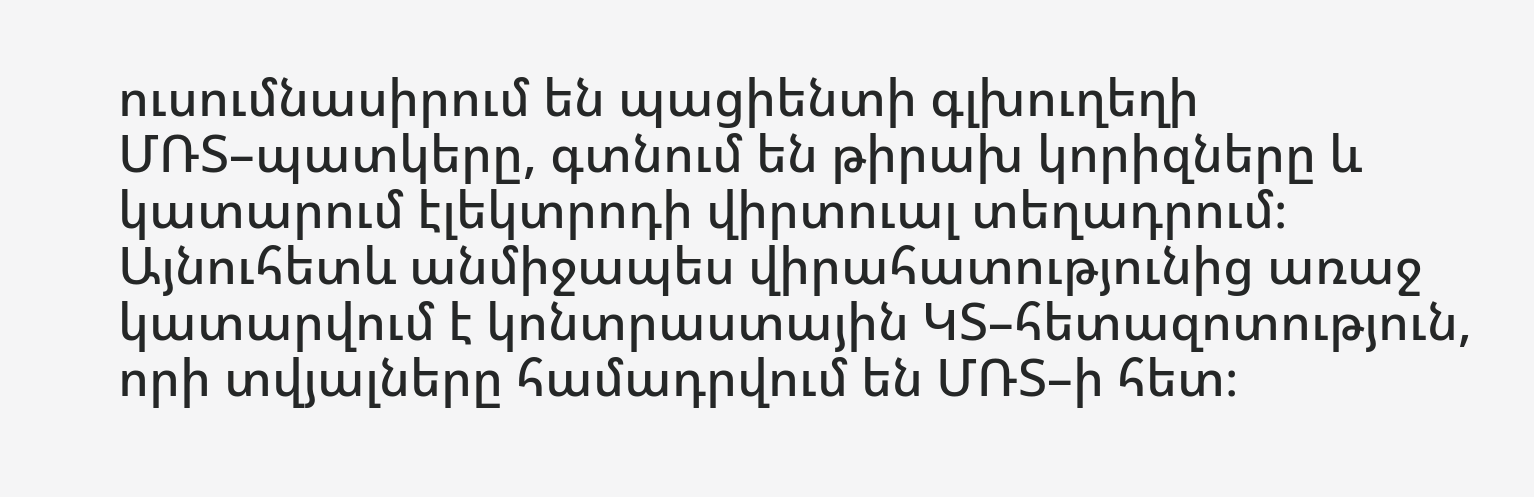ուսումնասիրում են պացիենտի գլխուղեղի ՄՌՏ–պատկերը, գտնում են թիրախ կորիզները և կատարում էլեկտրոդի վիրտուալ տեղադրում։ Այնուհետև անմիջապես վիրահատությունից առաջ կատարվում է կոնտրաստային ԿՏ–հետազոտություն, որի տվյալները համադրվում են ՄՌՏ–ի հետ։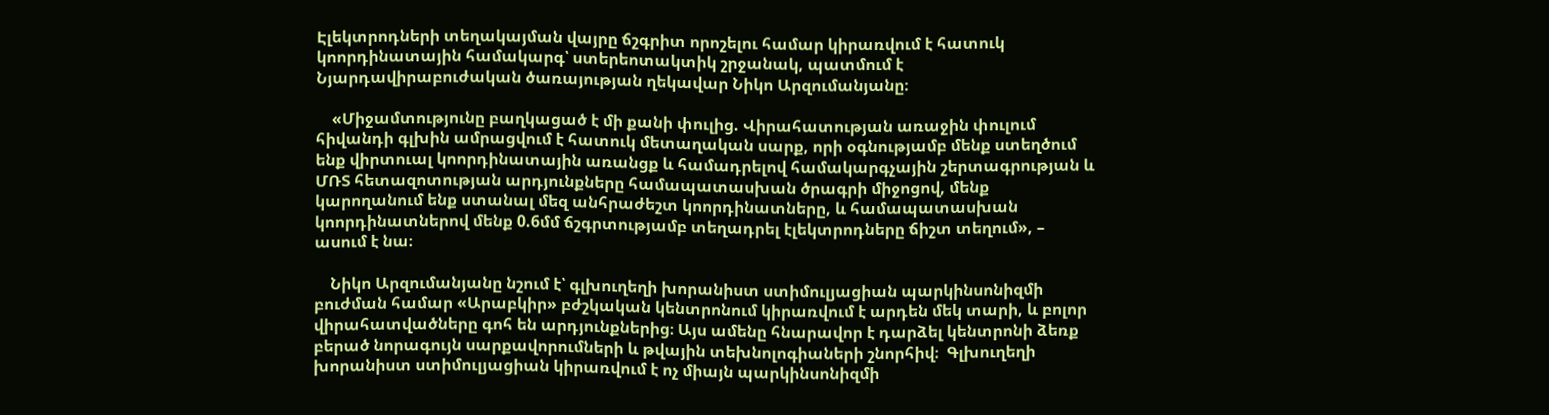Էլեկտրոդների տեղակայման վայրը ճշգրիտ որոշելու համար կիրառվում է հատուկ կոորդինատային համակարգ՝ ստերեոտակտիկ շրջանակ, պատմում է Նյարդավիրաբուժական ծառայության ղեկավար Նիկո Արզումանյանը։

    «Միջամտությունը բաղկացած է մի քանի փուլից. Վիրահատության առաջին փուլում հիվանդի գլխին ամրացվում է հատուկ մետաղական սարք, որի օգնությամբ մենք ստեղծում ենք վիրտուալ կոորդինատային առանցք և համադրելով համակարգչային շերտագրության և ՄՌՏ հետազոտության արդյունքները համապատասխան ծրագրի միջոցով, մենք կարողանում ենք ստանալ մեզ անհրաժեշտ կոորդինատները, և համապատասխան կոորդինատներով մենք 0.6մմ ճշգրտությամբ տեղադրել էլեկտրոդները ճիշտ տեղում», – ասում է նա։

    Նիկո Արզումանյանը նշում է՝ գլխուղեղի խորանիստ ստիմուլյացիան պարկինսոնիզմի բուժման համար «Արաբկիր» բժշկական կենտրոնում կիրառվում է արդեն մեկ տարի, և բոլոր վիրահատվածները գոհ են արդյունքներից։ Այս ամենը հնարավոր է դարձել կենտրոնի ձեռք բերած նորագույն սարքավորումների և թվային տեխնոլոգիաների շնորհիվ։  Գլխուղեղի խորանիստ ստիմուլյացիան կիրառվում է ոչ միայն պարկինսոնիզմի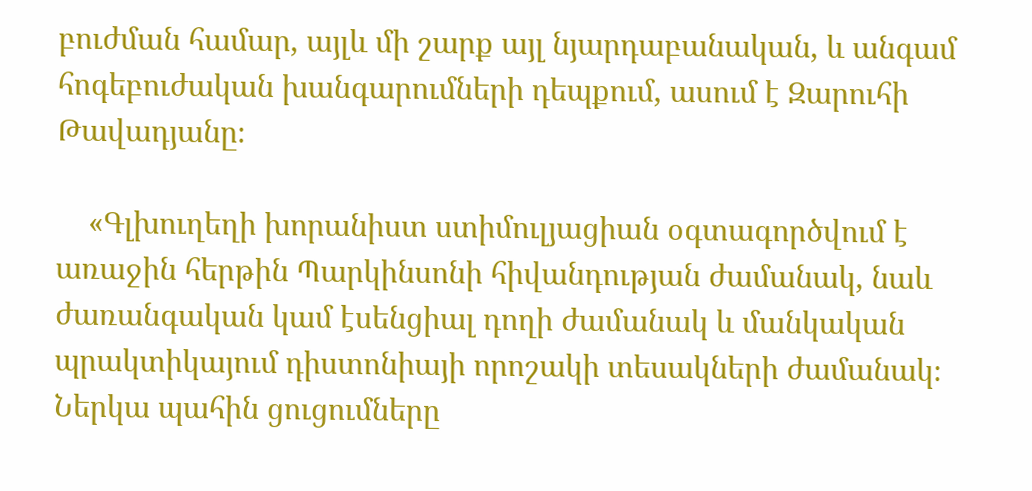բուժման համար, այլև մի շարք այլ նյարդաբանական, և անգամ հոգեբուժական խանգարումների դեպքում, ասում է Զարուհի Թավադյանը։

    «Գլխուղեղի խորանիստ ստիմուլյացիան օգտագործվում է առաջին հերթին Պարկինսոնի հիվանդության ժամանակ, նաև ժառանգական կամ էսենցիալ դողի ժամանակ և մանկական պրակտիկայում դիստոնիայի որոշակի տեսակների ժամանակ։ Ներկա պահին ցուցումները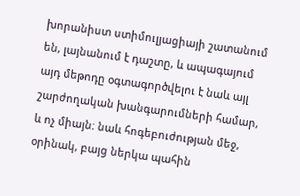խորանիստ ստիմուլյացիայի շատանում են, լայնանում է դաշտը, և ապագայում այդ մեթոդը օգտագործվելու է նաև այլ շարժողական խանգարումների համար, և ոչ միայն։ նաև հոգեբուժության մեջ, օրինակ, բայց ներկա պահին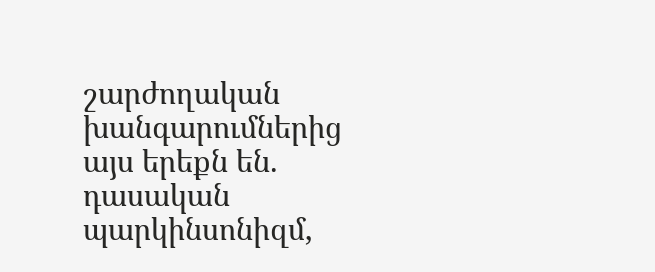շարժողական խանգարումներից այս երեքն են. դասական պարկինսոնիզմ,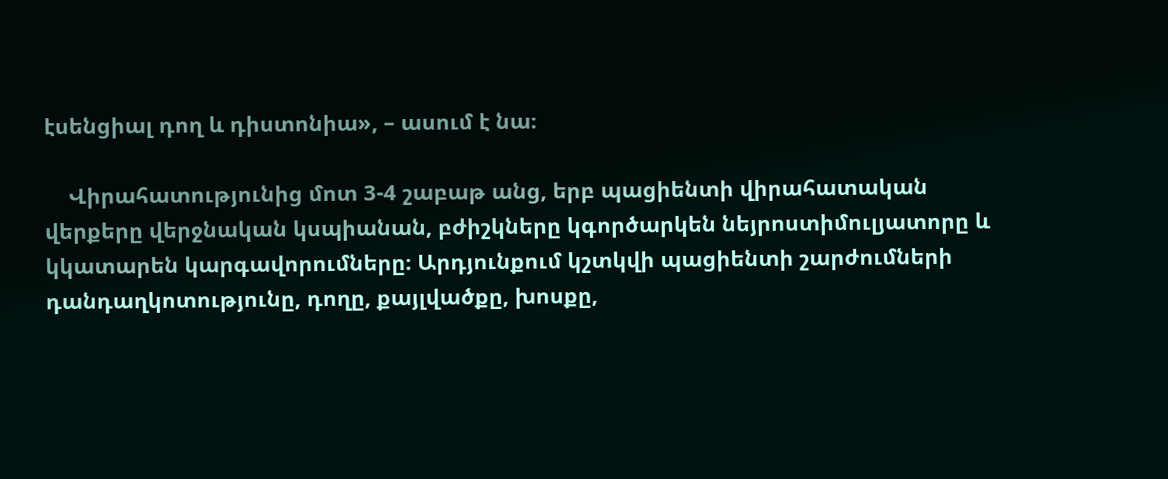էսենցիալ դող և դիստոնիա», – ասում է նա։

    Վիրահատությունից մոտ 3-4 շաբաթ անց, երբ պացիենտի վիրահատական վերքերը վերջնական կսպիանան, բժիշկները կգործարկեն նեյրոստիմուլյատորը և կկատարեն կարգավորումները։ Արդյունքում կշտկվի պացիենտի շարժումների դանդաղկոտությունը, դողը, քայլվածքը, խոսքը,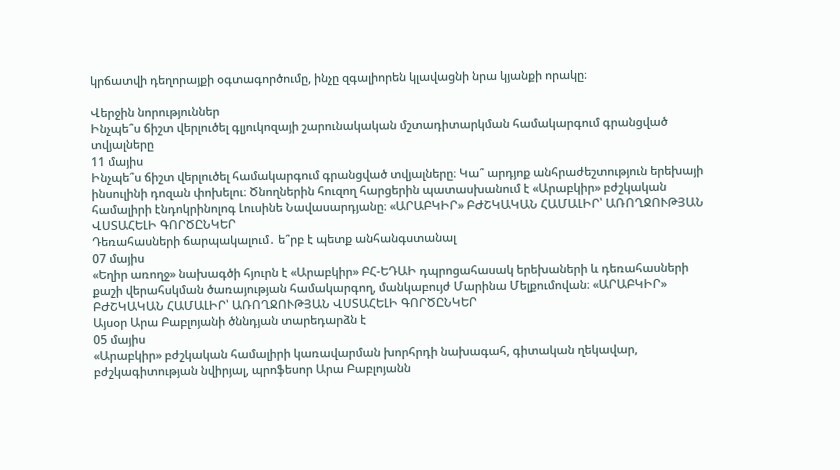կրճատվի դեղորայքի օգտագործումը, ինչը զգալիորեն կլավացնի նրա կյանքի որակը։

Վերջին նորություններ
Ինչպե՞ս ճիշտ վերլուծել գլյուկոզայի շարունակական մշտադիտարկման համակարգում գրանցված տվյալները
11 մայիս
Ինչպե՞ս ճիշտ վերլուծել համակարգում գրանցված տվյալները։ Կա՞ արդյոք անհրաժեշտություն երեխայի ինսուլինի դոզան փոխելու։ Ծնողներին հուզող հարցերին պատասխանում է «Արաբկիր» բժշկական համալիրի էնդոկրինոլոգ Լուսինե Նավասարդյանը։ «ԱՐԱԲԿԻՐ» ԲԺՇԿԱԿԱՆ ՀԱՄԱԼԻՐ՝ ԱՌՈՂՋՈՒԹՅԱՆ ՎՍՏԱՀԵԼԻ ԳՈՐԾԸՆԿԵՐ
Դեռահասների ճարպակալում․ ե՞րբ է պետք անհանգստանալ
07 մայիս
«Եղիր առողջ» նախագծի հյուրն է «Արաբկիր» ԲՀ-ԵԴԱԻ դպրոցահասակ երեխաների և դեռահասների քաշի վերահսկման ծառայության համակարգող, մանկաբույժ Մարինա Մելքումովան։ «ԱՐԱԲԿԻՐ» ԲԺՇԿԱԿԱՆ ՀԱՄԱԼԻՐ՝ ԱՌՈՂՋՈՒԹՅԱՆ ՎՍՏԱՀԵԼԻ ԳՈՐԾԸՆԿԵՐ
Այսօր Արա Բաբլոյանի ծննդյան տարեդարձն է
05 մայիս
«Արաբկիր» բժշկական համալիրի կառավարման խորհրդի նախագահ, գիտական ղեկավար, բժշկագիտության նվիրյալ, պրոֆեսոր Արա Բաբլոյանն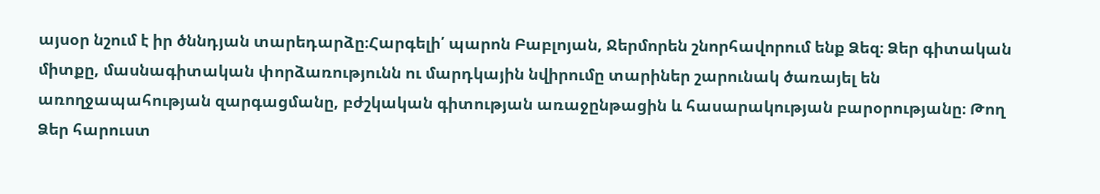այսօր նշում է իր ծննդյան տարեդարձը։Հարգելի՛ պարոն Բաբլոյան, Ջերմորեն շնորհավորում ենք Ձեզ։ Ձեր գիտական միտքը, մասնագիտական փորձառությունն ու մարդկային նվիրումը տարիներ շարունակ ծառայել են առողջապահության զարգացմանը, բժշկական գիտության առաջընթացին և հասարակության բարօրությանը։ Թող Ձեր հարուստ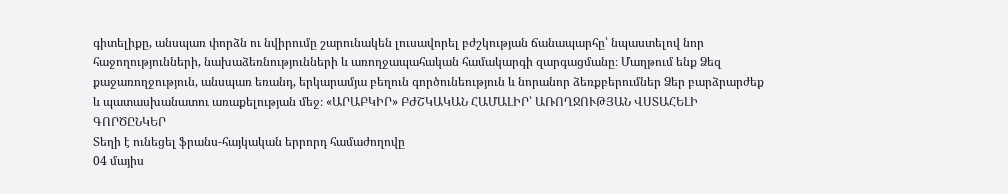գիտելիքը, անսպառ փորձն ու նվիրումը շարունակեն լուսավորել բժշկության ճանապարհը՝ նպաստելով նոր հաջողությունների, նախաձեռնությունների և առողջապահական համակարգի զարգացմանը։ Մաղթում ենք Ձեզ քաջառողջություն, անսպառ եռանդ, երկարամյա բեղուն գործունեություն և նորանոր ձեռքբերումներ Ձեր բարձրարժեք և պատասխանատու առաքելության մեջ։ «ԱՐԱԲԿԻՐ» ԲԺՇԿԱԿԱՆ ՀԱՄԱԼԻՐ՝ ԱՌՈՂՋՈՒԹՅԱՆ ՎՍՏԱՀԵԼԻ ԳՈՐԾԸՆԿԵՐ
Տեղի է ունեցել ֆրանս-հայկական երրորդ համաժողովը
04 մայիս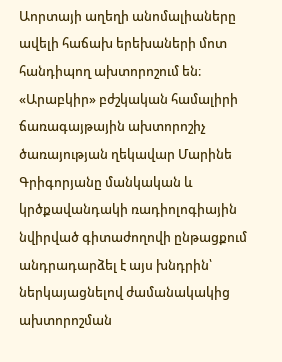Աորտայի աղեղի անոմալիաները ավելի հաճախ երեխաների մոտ հանդիպող ախտորոշում են։ «Արաբկիր» բժշկական համալիրի ճառագայթային ախտորոշիչ ծառայության ղեկավար Մարինե Գրիգորյանը մանկական և կրծքավանդակի ռադիոլոգիային նվիրված գիտաժողովի ընթացքում անդրադարձել է այս խնդրին՝ ներկայացնելով ժամանակակից ախտորոշման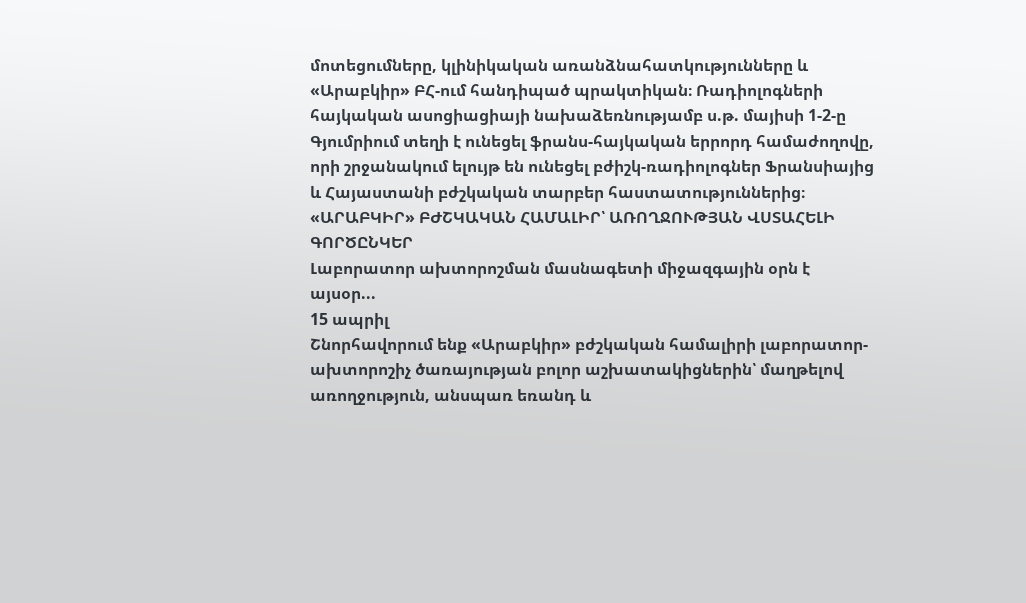մոտեցումները, կլինիկական առանձնահատկությունները և «Արաբկիր» ԲՀ-ում հանդիպած պրակտիկան։ Ռադիոլոգների հայկական ասոցիացիայի նախաձեռնությամբ ս.թ. մայիսի 1-2-ը Գյումրիում տեղի է ունեցել ֆրանս-հայկական երրորդ համաժողովը, որի շրջանակում ելույթ են ունեցել բժիշկ-ռադիոլոգներ Ֆրանսիայից և Հայաստանի բժշկական տարբեր հաստատություններից։ «ԱՐԱԲԿԻՐ» ԲԺՇԿԱԿԱՆ ՀԱՄԱԼԻՐ՝ ԱՌՈՂՋՈՒԹՅԱՆ ՎՍՏԱՀԵԼԻ ԳՈՐԾԸՆԿԵՐ
Լաբորատոր ախտորոշման մասնագետի միջազգային օրն է այսօր...
15 ապրիլ
Շնորհավորում ենք «Արաբկիր» բժշկական համալիրի լաբորատոր-ախտորոշիչ ծառայության բոլոր աշխատակիցներին՝ մաղթելով առողջություն, անսպառ եռանդ և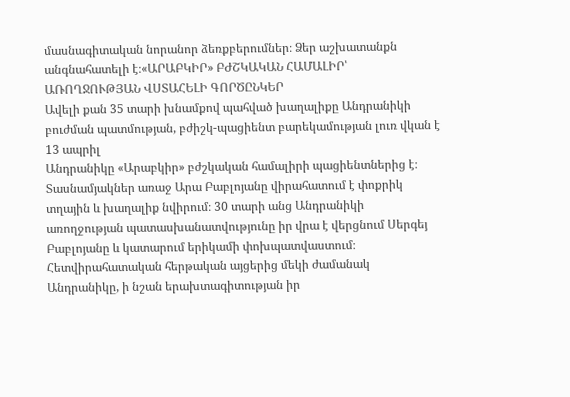մասնագիտական նորանոր ձեռքբերումներ։ Ձեր աշխատանքն անգնահատելի է։«ԱՐԱԲԿԻՐ» ԲԺՇԿԱԿԱՆ ՀԱՄԱԼԻՐ՝ ԱՌՈՂՋՈՒԹՅԱՆ ՎՍՏԱՀԵԼԻ ԳՈՐԾԸՆԿԵՐ
Ավելի քան 35 տարի խնամքով պահված խաղալիքը Անդրանիկի բուժման պատմության, բժիշկ-պացիենտ բարեկամության լուռ վկան է
13 ապրիլ
Անդրանիկը «Արաբկիր» բժշկական համալիրի պացիենտներից է։ Տասնամյակներ առաջ Արա Բաբլոյանը վիրահատում է փոքրիկ տղային և խաղալիք նվիրում։ 30 տարի անց Անդրանիկի առողջության պատասխանատվությունը իր վրա է վերցնում Սերգեյ Բաբլոյանը և կատարում երիկամի փոխպատվաստում։ Հետվիրահատական հերթական այցերից մեկի ժամանակ Անդրանիկը, ի նշան երախտագիտության իր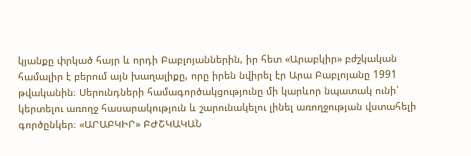կյանքը փրկած հայր և որդի Բաբլոյաններին, իր հետ «Արաբկիր» բժշկական համալիր է բերում այն խաղալիքը, որը իրեն նվիրել էր Արա Բաբլոյանը 1991 թվականին։ Սերունդների համագործակցությունը մի կարևոր նպատակ ունի՝ կերտելու առողջ հասարակություն և շարունակելու լինել առողջության վստահելի գործընկեր։ «ԱՐԱԲԿԻՐ» ԲԺՇԿԱԿԱՆ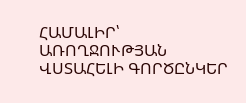ՀԱՄԱԼԻՐ՝ ԱՌՈՂՋՈՒԹՅԱՆ ՎՍՏԱՀԵԼԻ ԳՈՐԾԸՆԿԵՐ